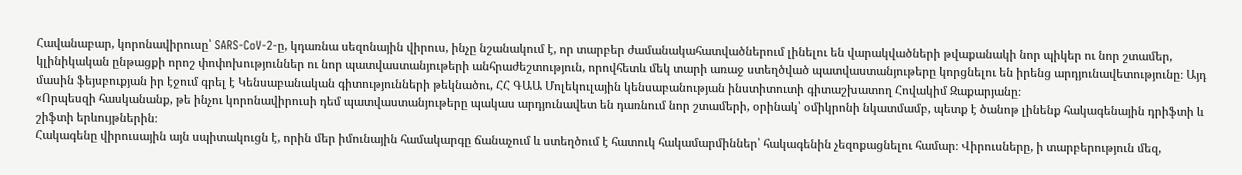Հավանաբար, կորոնավիրուսը՝ SARS-CoV-2-ը, կդառնա սեզոնային վիրուս, ինչը նշանակում է, որ տարբեր ժամանակահատվածներում լինելու են վարակվածների թվաքանակի նոր պիկեր ու նոր շտամեր, կլինիկական ընթացքի որոշ փոփոխություններ ու նոր պատվաստանյութերի անհրաժեշտություն, որովհետև մեկ տարի առաջ ստեղծված պատվաստանյութերը կորցնելու են իրենց արդյունավետությունը։ Այդ մասին ֆեյսբուքյան իր էջում գրել է Կենսաբանական գիտությունների թեկնածու, ՀՀ ԳԱԱ Մոլեկուլային կենսաբանության ինստիտուտի գիտաշխատող Հովակիմ Զաքարյանը։
«Որպեսզի հասկանանք, թե ինչու կորոնավիրուսի դեմ պատվաստանյութերը պակաս արդյունավետ են դառնում նոր շտամերի, օրինակ՝ օմիկրոնի նկատմամբ, պետք է ծանոթ լինենք հակագենային դրիֆտի և շիֆտի երևույթներին։
Հակագենը վիրուսային այն սպիտակուցն է, որին մեր իմունային համակարգը ճանաչում և ստեղծում է հատուկ հակամարմիններ՝ հակագենին չեզոքացնելու համար։ Վիրուսները, ի տարբերություն մեզ,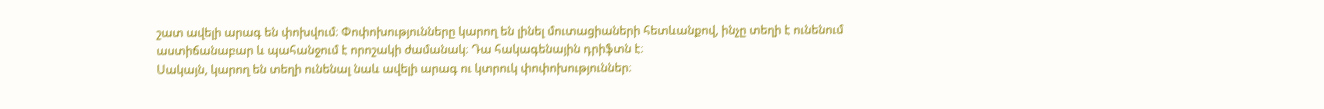շատ ավելի արագ են փոխվում։ Փոփոխությունները կարող են լինել մուտացիաների հետևանքով, ինչը տեղի է ունենում աստիճանաբար և պահանջում է որոշակի ժամանակ։ Դա հակագենային դրիֆտն է։
Սակայն, կարող են տեղի ունենալ նաև ավելի արագ ու կտրուկ փոփոխություններ։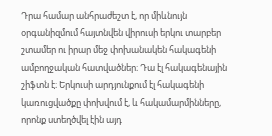Դրա համար անհրաժեշտ է, որ միևնույն օրգանիզմում հայտնվեն վիրուսի երկու տարբեր շտամեր ու իրար մեջ փոխանակեն հակագենի ամբողջական հատվածներ։ Դա էլ հակագենային շիֆտն է։ Երկուսի արդյունքում էլ հակագենի կառուցվածքը փոխվում է, և հակամարմինները, որոնք ստեղծվել էին այդ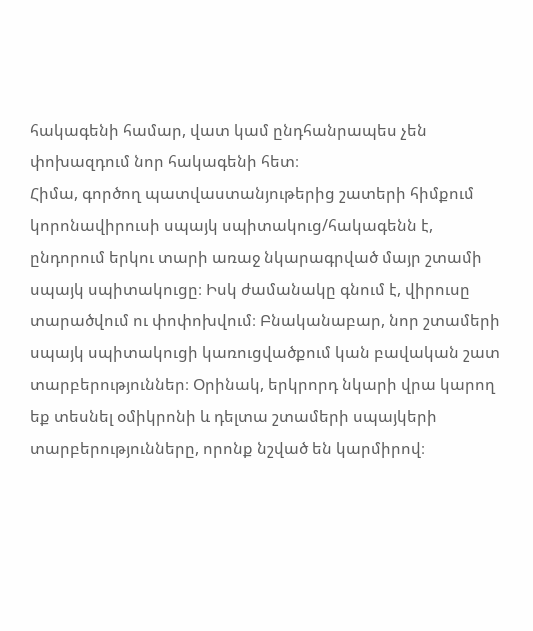հակագենի համար, վատ կամ ընդհանրապես չեն փոխազդում նոր հակագենի հետ։
Հիմա, գործող պատվաստանյութերից շատերի հիմքում կորոնավիրուսի սպայկ սպիտակուց/հակագենն է, ընդորում երկու տարի առաջ նկարագրված մայր շտամի սպայկ սպիտակուցը։ Իսկ ժամանակը գնում է, վիրուսը տարածվում ու փոփոխվում։ Բնականաբար, նոր շտամերի սպայկ սպիտակուցի կառուցվածքում կան բավական շատ տարբերություններ։ Օրինակ, երկրորդ նկարի վրա կարող եք տեսնել օմիկրոնի և դելտա շտամերի սպայկերի տարբերությունները, որոնք նշված են կարմիրով։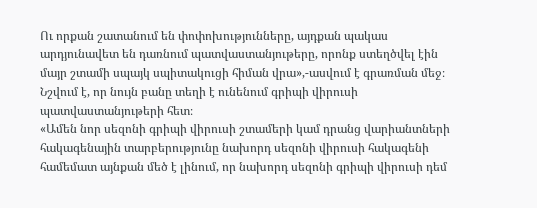Ու որքան շատանում են փոփոխությունները, այդքան պակաս արդյունավետ են դառնում պատվաստանյութերը, որոնք ստեղծվել էին մայր շտամի սպայկ սպիտակուցի հիման վրա»,-ասվում է գրառման մեջ։
Նշվում է, որ նույն բանը տեղի է ունենում գրիպի վիրուսի պատվաստանյութերի հետ։
«Ամեն նոր սեզոնի գրիպի վիրուսի շտամերի կամ դրանց վարիանտների հակագենային տարբերությունը նախորդ սեզոնի վիրուսի հակագենի համեմատ այնքան մեծ է լինում, որ նախորդ սեզոնի գրիպի վիրուսի դեմ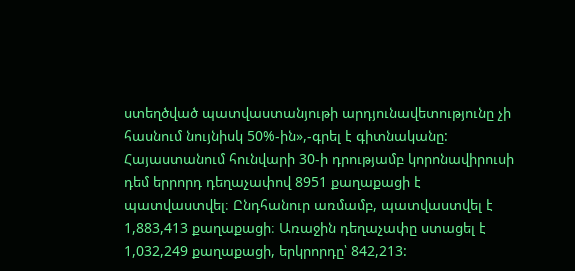ստեղծված պատվաստանյութի արդյունավետությունը չի հասնում նույնիսկ 50%-ին»,-գրել է գիտնականը:
Հայաստանում հունվարի 30-ի դրությամբ կորոնավիրուսի դեմ երրորդ դեղաչափով 8951 քաղաքացի է պատվաստվել։ Ընդհանուր առմամբ, պատվաստվել է 1,883,413 քաղաքացի։ Առաջին դեղաչափը ստացել է 1,032,249 քաղաքացի, երկրորդը՝ 842,213: